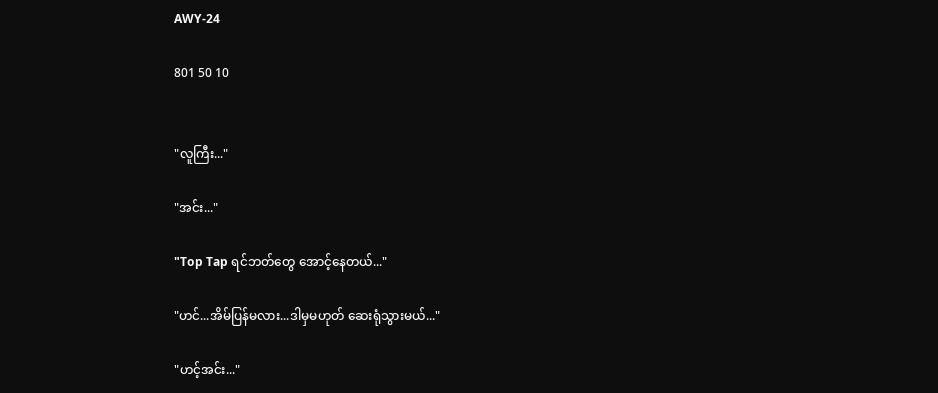AWY-24

801 50 10


"လူကြီး..."

"အင်း..."

"Top Tap ရင်ဘတ်တွေ အောင့်နေတယ်..."

"ဟင်...အိမ်ပြန်မလား...ဒါမှမဟုတ် ဆေးရုံသွားမယ်..."

"ဟင့်အင်း..."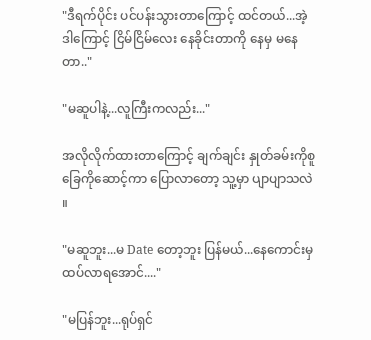"ဒီရက်ပိုင်း ပင်ပန်းသွားတာကြောင့် ထင်တယ်...အဲ့ဒါကြောင့် ငြိမ်ငြိမ်လေး နေခိုင်းတာကို နေမှ မနေတာ.."

"မဆူပါနဲ့...လူကြီးကလည်း..."

အလိုလိုက်ထားတာကြောင့် ချက်ချင်း နှုတ်ခမ်းကိုစူ ခြေကိုဆောင့်ကာ ပြောလာတော့ သူ့မှာ ပျာပျာသလဲ ။

"မဆူဘူး...မ Date တော့ဘူး ပြန်မယ်...နေကောင်းမှ ထပ်လာရအောင်...."

"မပြန်ဘူး...ရုပ်ရှင်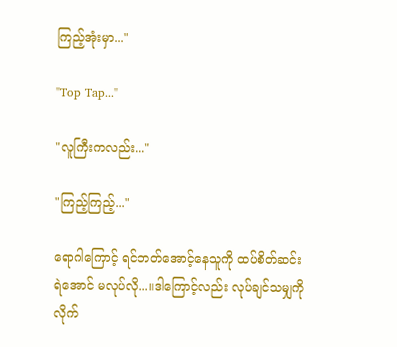ကြည့်အုံးမှာ..."

"Top Tap..."

"လူကြီးကလည်း..."

"ကြည့်ကြည့်..."

ရောဂါကြောင့် ရင်ဘတ်အောင့်နေသူကို ထပ်စိတ်ဆင်းရဲအောင် မလုပ်လို...။ဒါကြောင့်လည်း လုပ်ချင်သမျှကို လိုက်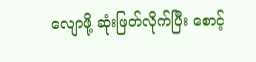လျောဖို့ ဆုံးဖြတ်လိုက်ပြီး စောင့်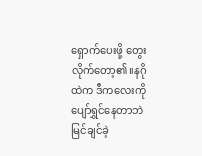ရှောက်ပေးဖို့ တွေးလိုက်တော့၏။နဂိုထဲက ဒီကလေးကို ပျော်ရွှင်နေတာဘဲ မြင်ချင်ခဲ့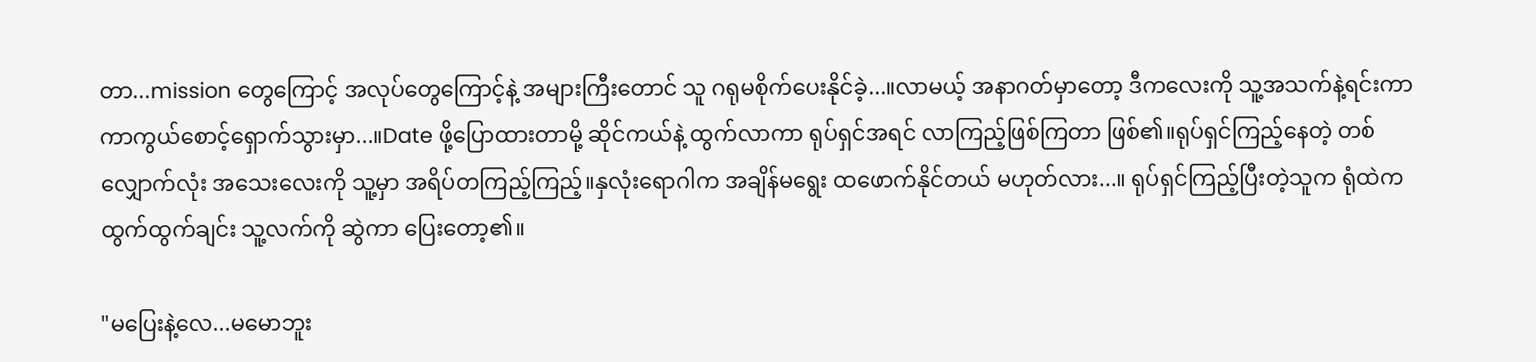တာ...mission တွေကြောင့် အလုပ်တွေကြောင့်နဲ့ အများကြီးတောင် သူ ဂရုမစိုက်ပေးနိုင်ခဲ့...။လာမယ့် အနာဂတ်မှာတော့ ဒီကလေးကို သူ့အသက်နဲ့ရင်းကာ ကာကွယ်စောင့်ရှောက်သွားမှာ...။Date ဖို့ပြောထားတာမို့ ဆိုင်ကယ်နဲ့ ထွက်လာကာ ရုပ်ရှင်အရင် လာကြည့်ဖြစ်ကြတာ ဖြစ်၏။ရုပ်ရှင်ကြည့်နေတဲ့ တစ်လျှောက်လုံး အသေးလေးကို သူ့မှာ အရိပ်တကြည့်ကြည့်။နှလုံးရောဂါက အချိန်မရွေး ထဖောက်နိုင်တယ် မဟုတ်လား...။ ရုပ်ရှင်ကြည့်ပြီးတဲ့သူက ရုံထဲက ထွက်ထွက်ချင်း သူ့လက်ကို ဆွဲကာ ပြေးတော့၏။

"မပြေးနဲ့လေ...မမောဘူး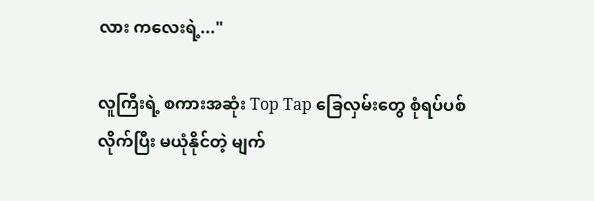လား ကလေးရဲ့..."

လူကြီးရဲ့ စကားအဆုံး Top Tap ခြေလှမ်းတွေ စုံရပ်ပစ်လိုက်ပြီး မယုံနိုင်တဲ့ မျက်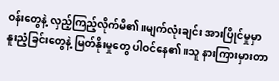ဝန်းတွေနဲ့ လှည့်ကြည့်လိုက်မိ၏။မျက်လုံးချင်း အားပြိုင်မှုမှာ နူးညံ့ခြင်းတွေနဲ့ မြတ်နိုးမှုတွေ ပါဝင်နေ၏။သူ နားကြားမှားတာ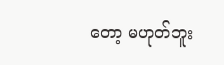တော့ မဟုတ်ဘူး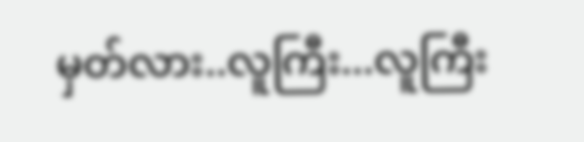မှတ်လား..လူကြီး...လူကြီး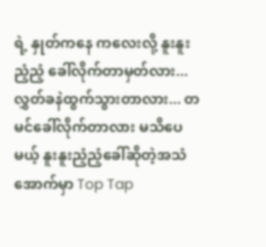ရဲ့ နှုတ်ကနေ ကလေးလို့ နူးနူးညံ့ညံ့ ခေါ်လိုက်တာမှတ်လား...လွှတ်ခနဲထွက်သွားတာလား... တမင်ခေါ်လိုက်တာလား မသိပေမယ့် နူးနူးညံ့ညံ့ခေါ်ဆိုတဲ့အသံအောက်မှာ Top Tap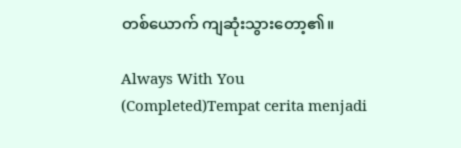တစ်ယောက် ကျဆုံးသွားတော့၏။

Always With You (Completed)Tempat cerita menjadi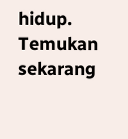hidup. Temukan sekarang